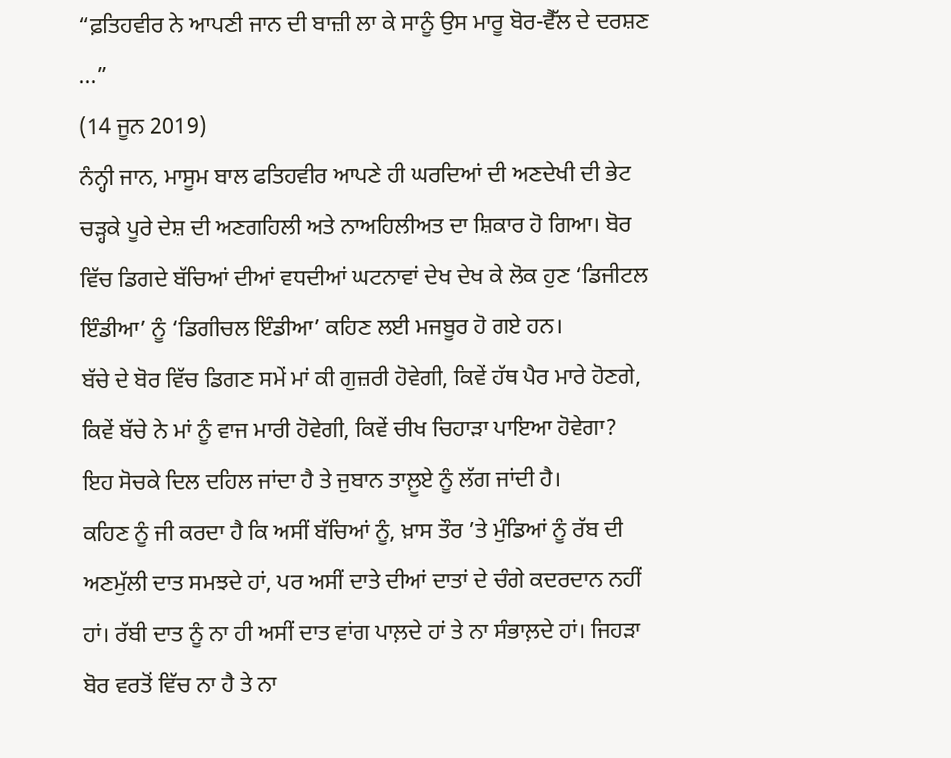“ਫ਼ਤਿਹਵੀਰ ਨੇ ਆਪਣੀ ਜਾਨ ਦੀ ਬਾਜ਼ੀ ਲਾ ਕੇ ਸਾਨੂੰ ਉਸ ਮਾਰੂ ਬੋਰ-ਵੈੱਲ ਦੇ ਦਰਸ਼ਣ ...”
(14 ਜੂਨ 2019)
ਨੰਨ੍ਹੀ ਜਾਨ, ਮਾਸੂਮ ਬਾਲ ਫਤਿਹਵੀਰ ਆਪਣੇ ਹੀ ਘਰਦਿਆਂ ਦੀ ਅਣਦੇਖੀ ਦੀ ਭੇਟ ਚੜ੍ਹਕੇ ਪੂਰੇ ਦੇਸ਼ ਦੀ ਅਣਗਹਿਲੀ ਅਤੇ ਨਾਅਹਿਲੀਅਤ ਦਾ ਸ਼ਿਕਾਰ ਹੋ ਗਿਆ। ਬੋਰ ਵਿੱਚ ਡਿਗਦੇ ਬੱਚਿਆਂ ਦੀਆਂ ਵਧਦੀਆਂ ਘਟਨਾਵਾਂ ਦੇਖ ਦੇਖ ਕੇ ਲੋਕ ਹੁਣ ‘ਡਿਜੀਟਲ ਇੰਡੀਆ’ ਨੂੰ ‘ਡਿਗੀਚਲ ਇੰਡੀਆ’ ਕਹਿਣ ਲਈ ਮਜਬੂਰ ਹੋ ਗਏ ਹਨ।
ਬੱਚੇ ਦੇ ਬੋਰ ਵਿੱਚ ਡਿਗਣ ਸਮੇਂ ਮਾਂ ਕੀ ਗੁਜ਼ਰੀ ਹੋਵੇਗੀ, ਕਿਵੇਂ ਹੱਥ ਪੈਰ ਮਾਰੇ ਹੋਣਗੇ, ਕਿਵੇਂ ਬੱਚੇ ਨੇ ਮਾਂ ਨੂੰ ਵਾਜ ਮਾਰੀ ਹੋਵੇਗੀ, ਕਿਵੇਂ ਚੀਖ ਚਿਹਾੜਾ ਪਾਇਆ ਹੋਵੇਗਾ? ਇਹ ਸੋਚਕੇ ਦਿਲ ਦਹਿਲ ਜਾਂਦਾ ਹੈ ਤੇ ਜੁਬਾਨ ਤਾਲ਼ੂਏ ਨੂੰ ਲੱਗ ਜਾਂਦੀ ਹੈ।
ਕਹਿਣ ਨੂੰ ਜੀ ਕਰਦਾ ਹੈ ਕਿ ਅਸੀਂ ਬੱਚਿਆਂ ਨੂੰ, ਖ਼ਾਸ ਤੌਰ ’ਤੇ ਮੁੰਡਿਆਂ ਨੂੰ ਰੱਬ ਦੀ ਅਣਮੁੱਲੀ ਦਾਤ ਸਮਝਦੇ ਹਾਂ, ਪਰ ਅਸੀਂ ਦਾਤੇ ਦੀਆਂ ਦਾਤਾਂ ਦੇ ਚੰਗੇ ਕਦਰਦਾਨ ਨਹੀਂ ਹਾਂ। ਰੱਬੀ ਦਾਤ ਨੂੰ ਨਾ ਹੀ ਅਸੀਂ ਦਾਤ ਵਾਂਗ ਪਾਲ਼ਦੇ ਹਾਂ ਤੇ ਨਾ ਸੰਭਾਲ਼ਦੇ ਹਾਂ। ਜਿਹੜਾ ਬੋਰ ਵਰਤੋਂ ਵਿੱਚ ਨਾ ਹੈ ਤੇ ਨਾ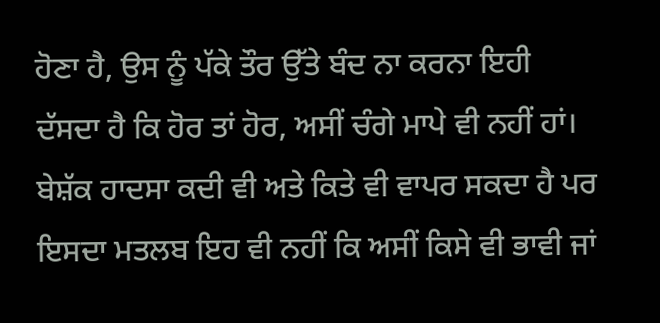ਹੋਣਾ ਹੈ, ਉਸ ਨੂੰ ਪੱਕੇ ਤੌਰ ਉੱਤੇ ਬੰਦ ਨਾ ਕਰਨਾ ਇਹੀ ਦੱਸਦਾ ਹੈ ਕਿ ਹੋਰ ਤਾਂ ਹੋਰ, ਅਸੀਂ ਚੰਗੇ ਮਾਪੇ ਵੀ ਨਹੀਂ ਹਾਂ।
ਬੇਸ਼ੱਕ ਹਾਦਸਾ ਕਦੀ ਵੀ ਅਤੇ ਕਿਤੇ ਵੀ ਵਾਪਰ ਸਕਦਾ ਹੈ ਪਰ ਇਸਦਾ ਮਤਲਬ ਇਹ ਵੀ ਨਹੀਂ ਕਿ ਅਸੀਂ ਕਿਸੇ ਵੀ ਭਾਵੀ ਜਾਂ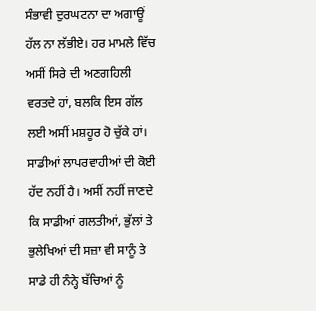ਸੰਭਾਵੀ ਦੁਰਘਟਨਾ ਦਾ ਅਗਾਊਂ ਹੱਲ ਨਾ ਲੱਭੀਏ। ਹਰ ਮਾਮਲੇ ਵਿੱਚ ਅਸੀਂ ਸਿਰੇ ਦੀ ਅਣਗਹਿਲੀ ਵਰਤਦੇ ਹਾਂ, ਬਲਕਿ ਇਸ ਗੱਲ ਲਈ ਅਸੀਂ ਮਸ਼ਹੂਰ ਹੋ ਚੁੱਕੇ ਹਾਂ। ਸਾਡੀਆਂ ਲਾਪਰਵਾਹੀਆਂ ਦੀ ਕੋਈ ਹੱਦ ਨਹੀਂ ਹੈ। ਅਸੀਂ ਨਹੀਂ ਜਾਣਦੇ ਕਿ ਸਾਡੀਆਂ ਗਲਤੀਆਂ, ਭੁੱਲਾਂ ਤੇ ਭੁਲੇਖਿਆਂ ਦੀ ਸਜ਼ਾ ਵੀ ਸਾਨੂੰ ਤੇ ਸਾਡੇ ਹੀ ਨੰਨ੍ਹੇ ਬੱਚਿਆਂ ਨੂੰ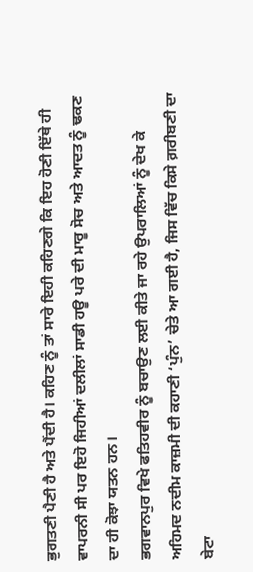ਭੁਗਤਣੀ ਪੈਣੀ ਹੈ ਅਤੇ ਪੈਂਦੀ ਹੈ। ਕਹਿਣ ਨੂੰ ਤਾਂ ਸਾਰੇ ਇਹੀ ਕਹਿਣਗੇ ਕਿ ਇਹ ਹੋਣੀ ਇੱਥੇ ਹੀ ਵਾਪਰਨੀ ਸੀ ਪਰ ਇਹੋ ਜਿਹੀਆਂ ਦਲੀਲਾਂ ਸਾਡੀ ਹਊ ਪਰੇ ਦੀ ਮਾਰੂ ਸੋਚ ਅਤੇ ਆਦਤ ਨੂੰ ਢਕਣ ਦਾ ਹੀ ਕੋਝਾ ਯਤਨ ਹਨ।
ਭਗਵਾਨਪੁਰ ਵਿਖੇ ਫਤਿਹਵੀਰ ਨੂੰ ਬਚਾਉਣ ਲਈ ਕੀਤੇ ਜਾ ਰਹੇ ਉਪਰਾਲਿਆਂ ਨੂੰ ਦੇਖ ਕੇ ਅਹਿਮਦ ਨਦੀਮ ਕਾਜ਼ਮੀ ਦੀ ਕਹਾਣੀ ‘ਪੁੰਨ’ ਚੇਤੇ ਆ ਗਈ ਹੈ, ਜਿਸ ਵਿੱਚ ਕਿਸੇ ਗ਼ਰੀਬਣੀ ਦਾ ਬੇਟਾ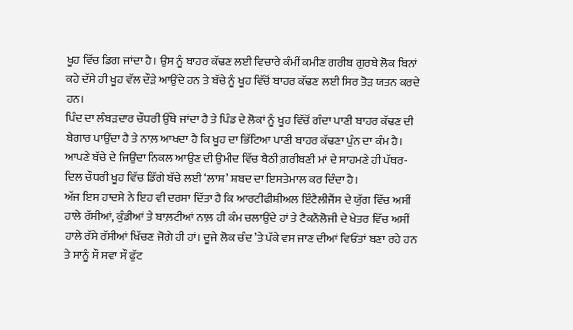ਖੂਹ ਵਿੱਚ ਡਿਗ ਜਾਂਦਾ ਹੈ। ਉਸ ਨੂੰ ਬਾਹਰ ਕੱਢਣ ਲਈ ਵਿਚਾਰੇ ਕੰਮੀਂ ਕਮੀਣ ਗਰੀਬ ਗੁਰਬੇ ਲੋਕ ਬਿਨਾਂ ਕਹੇ ਦੱਸੇ ਹੀ ਖੂਹ ਵੱਲ ਦੌੜੇ ਆਉਂਦੇ ਹਨ ਤੇ ਬੱਚੇ ਨੂੰ ਖੂਹ ਵਿੱਚੋਂ ਬਾਹਰ ਕੱਢਣ ਲਈ ਸਿਰ ਤੋੜ ਯਤਨ ਕਰਦੇ ਹਨ।
ਪਿੰਦ ਦਾ ਲੰਬੜਦਾਰ ਚੌਧਰੀ ਉੱਥੇ ਜਾਂਦਾ ਹੈ ਤੇ ਪਿੰਡ ਦੇ ਲੋਕਾਂ ਨੂੰ ਖੂਹ ਵਿੱਚੋਂ ਗੰਦਾ ਪਾਣੀ ਬਾਹਰ ਕੱਢਣ ਦੀ ਬੇਗਾਰ ਪਾਉਂਦਾ ਹੈ ਤੇ ਨਾਲ਼ ਆਖਦਾ ਹੈ ਕਿ ਖੂਹ ਦਾ ਭਿੱਟਿਆ ਪਾਣੀ ਬਾਹਰ ਕੱਢਣਾ ਪੁੰਨ ਦਾ ਕੰਮ ਹੈ।
ਆਪਣੇ ਬੱਚੇ ਦੇ ਜਿਉਂਦਾ ਨਿਕਲ ਆਉਣ ਦੀ ਉਮੀਦ ਵਿੱਚ ਬੈਠੀ ਗ਼ਰੀਬਣੀ ਮਾਂ ਦੇ ਸਾਹਮਣੇ ਹੀ ਪੱਥਰ-ਦਿਲ ਚੌਧਰੀ ਖੂਹ ਵਿੱਚ ਡਿੱਗੇ ਬੱਚੇ ਲਈ ‘ਲਾਸ਼’ ਸ਼ਬਦ ਦਾ ਇਸਤੇਮਾਲ ਕਰ ਦਿੰਦਾ ਹੈ।
ਅੱਜ ਇਸ ਹਾਦਸੇ ਨੇ ਇਹ ਵੀ ਦਰਸਾ ਦਿੱਤਾ ਹੈ ਕਿ ਆਰਟੀਫੀਸ਼ੀਅਲ ਇੰਟੈਲੀਜੈਂਸ ਦੇ ਯੁੱਗ ਵਿੱਚ ਅਸੀਂ ਹਾਲੇ ਰੱਸੀਆਂ, ਕੁੰਡੀਆਂ ਤੇ ਬਾਲ਼ਟੀਆਂ ਨਾਲ਼ ਹੀ ਕੰਮ ਚਲਾਉਂਦੇ ਹਾਂ ਤੇ ਟੈਕਨੌਲੋਜੀ ਦੇ ਖੇਤਰ ਵਿੱਚ ਅਸੀਂ ਹਾਲੇ ਰੱਸੇ ਰੱਸੀਆਂ ਖਿੱਚਣ ਜੋਗੇ ਹੀ ਹਾਂ। ਦੂਜੇ ਲੋਕ ਚੰਦ ’ਤੇ ਪੱਕੇ ਵਸ ਜਾਣ ਦੀਆਂ ਵਿਓਂਤਾਂ ਬਣਾ ਰਹੇ ਹਨ ਤੇ ਸਾਨੂੰ ਸੌ ਸਵਾ ਸੌ ਫੁੱਟ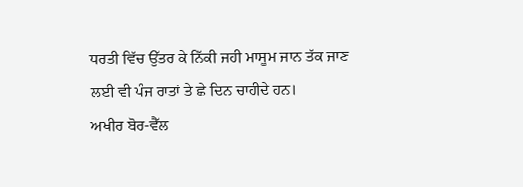ਧਰਤੀ ਵਿੱਚ ਉੱਤਰ ਕੇ ਨਿੱਕੀ ਜਹੀ ਮਾਸੂਮ ਜਾਨ ਤੱਕ ਜਾਣ ਲਈ ਵੀ ਪੰਜ ਰਾਤਾਂ ਤੇ ਛੇ ਦਿਨ ਚਾਹੀਦੇ ਹਨ।
ਅਖੀਰ ਬੋਰ-ਵੈੱਲ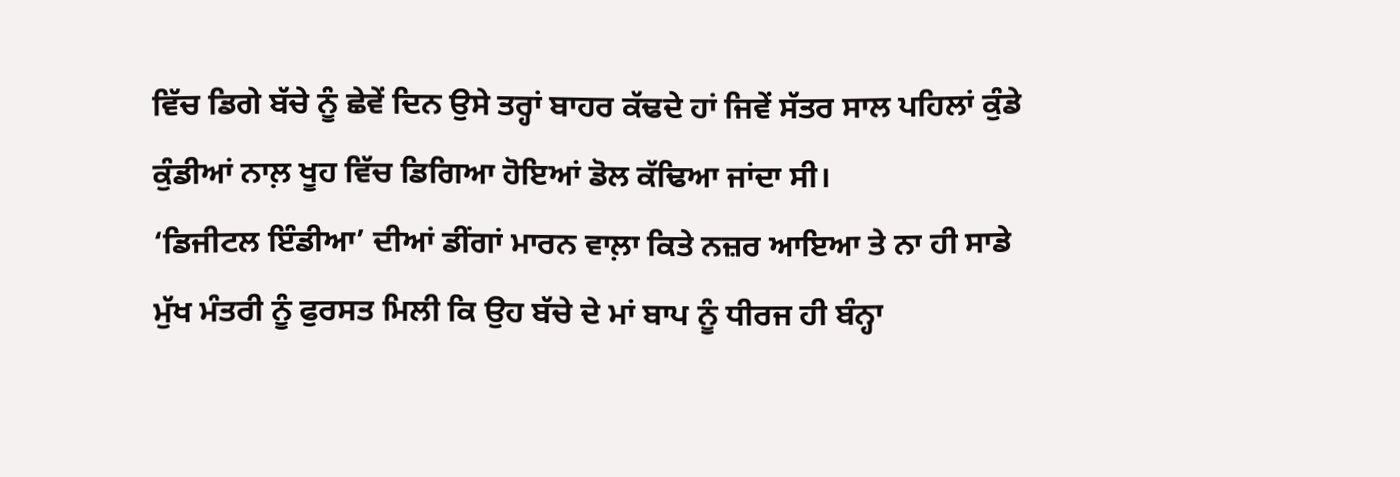ਵਿੱਚ ਡਿਗੇ ਬੱਚੇ ਨੂੰ ਛੇਵੇਂ ਦਿਨ ਉਸੇ ਤਰ੍ਹਾਂ ਬਾਹਰ ਕੱਢਦੇ ਹਾਂ ਜਿਵੇਂ ਸੱਤਰ ਸਾਲ ਪਹਿਲਾਂ ਕੁੰਡੇ ਕੁੰਡੀਆਂ ਨਾਲ਼ ਖੂਹ ਵਿੱਚ ਡਿਗਿਆ ਹੋਇਆਂ ਡੋਲ ਕੱਢਿਆ ਜਾਂਦਾ ਸੀ।
‘ਡਿਜੀਟਲ ਇੰਡੀਆ’ ਦੀਆਂ ਡੀਂਗਾਂ ਮਾਰਨ ਵਾਲ਼ਾ ਕਿਤੇ ਨਜ਼ਰ ਆਇਆ ਤੇ ਨਾ ਹੀ ਸਾਡੇ ਮੁੱਖ ਮੰਤਰੀ ਨੂੰ ਫੁਰਸਤ ਮਿਲੀ ਕਿ ਉਹ ਬੱਚੇ ਦੇ ਮਾਂ ਬਾਪ ਨੂੰ ਧੀਰਜ ਹੀ ਬੰਨ੍ਹਾ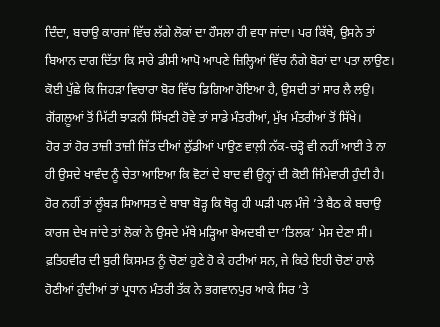ਦਿੰਦਾ, ਬਚਾਉ ਕਾਰਜਾਂ ਵਿੱਚ ਲੱਗੇ ਲੋਕਾਂ ਦਾ ਹੌਸਲਾ ਹੀ ਵਧਾ ਜਾਂਦਾ। ਪਰ ਕਿੱਥੇ, ਉਸਨੇ ਤਾਂ ਬਿਆਨ ਦਾਗ ਦਿੱਤਾ ਕਿ ਸਾਰੇ ਡੀਸੀ ਆਪੋ ਆਪਣੇ ਜ਼ਿਲ੍ਹਿਆਂ ਵਿੱਚ ਨੰਗੇ ਬੋਰਾਂ ਦਾ ਪਤਾ ਲਾਉਣ। ਕੋਈ ਪੁੱਛੇ ਕਿ ਜਿਹੜਾ ਵਿਚਾਰਾ ਬੋਰ ਵਿੱਚ ਡਿਗਿਆ ਹੋਇਆ ਹੈ, ਉਸਦੀ ਤਾਂ ਸਾਰ ਲੈ ਲਉ। ਗੋਂਗਲ਼ੂਆਂ ਤੋਂ ਮਿੱਟੀ ਝਾੜਨੀ ਸਿੱਖਣੀ ਹੋਵੇ ਤਾਂ ਸਾਡੇ ਮੰਤਰੀਆਂ, ਮੁੱਖ ਮੰਤਰੀਆਂ ਤੋਂ ਸਿੱਖੇ।
ਹੋਰ ਤਾਂ ਹੋਰ ਤਾਜ਼ੀ ਤਾਜ਼ੀ ਜਿੱਤ ਦੀਆਂ ਲੁੱਡੀਆਂ ਪਾਉਣ ਵਾਲ਼ੀ ਨੱਕ-ਚੜ੍ਹੋ ਵੀ ਨਹੀਂ ਆਈ ਤੇ ਨਾ ਹੀ ਉਸਦੇ ਖਾਵੰਦ ਨੂੰ ਚੇਤਾ ਆਇਆ ਕਿ ਵੋਟਾਂ ਦੇ ਬਾਦ ਵੀ ਉਨ੍ਹਾਂ ਦੀ ਕੋਈ ਜਿੰਮੇਵਾਰੀ ਹੁੰਦੀ ਹੈ। ਹੋਰ ਨਹੀਂ ਤਾਂ ਲੂੰਬੜ ਸਿਆਸਤ ਦੇ ਬਾਬਾ ਬੋੜ੍ਹ ਕਿ ਥੋਰ੍ਹ ਹੀ ਘੜੀ ਪਲ ਮੰਜੇ ’ਤੇ ਬੈਠ ਕੇ ਬਚਾਉ ਕਾਰਜ ਦੇਖ ਜਾਂਦੇ ਤਾਂ ਲੋਕਾਂ ਨੇ ਉਸਦੇ ਮੱਥੇ ਮੜ੍ਹਿਆ ਬੇਅਦਬੀ ਦਾ ‘ਤਿਲਕ’ ਮੇਸ ਦੇਣਾ ਸੀ।
ਫ਼ਤਿਹਵੀਰ ਦੀ ਬੁਰੀ ਕਿਸਮਤ ਨੂੰ ਚੋਣਾਂ ਹੁਣੇ ਹੋ ਕੇ ਹਟੀਆਂ ਸਨ, ਜੇ ਕਿਤੇ ਇਹੀ ਚੋਣਾਂ ਹਾਲੇ ਹੋਣੀਆਂ ਹੁੰਦੀਆਂ ਤਾਂ ਪ੍ਰਧਾਨ ਮੰਤਰੀ ਤੱਕ ਨੇ ਭਗਵਾਨਪੁਰ ਆਕੇ ਸਿਰ ’ਤੇ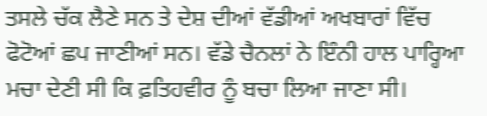ਤਸਲੇ ਚੱਕ ਲੈਣੇ ਸਨ ਤੇ ਦੇਸ਼ ਦੀਆਂ ਵੱਡੀਆਂ ਅਖਬਾਰਾਂ ਵਿੱਚ ਫੋਟੋਆਂ ਛਪ ਜਾਣੀਆਂ ਸਨ। ਵੱਡੇ ਚੈਨਲਾਂ ਨੇ ਇੰਨੀ ਹਾਲ ਪਾਰ੍ਹਿਆ ਮਚਾ ਦੇਣੀ ਸੀ ਕਿ ਫ਼ਤਿਹਵੀਰ ਨੂੰ ਬਚਾ ਲਿਆ ਜਾਣਾ ਸੀ।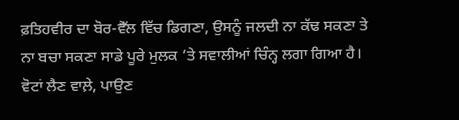ਫ਼ਤਿਹਵੀਰ ਦਾ ਬੋਰ-ਵੈੱਲ ਵਿੱਚ ਡਿਗਣਾ, ਉਸਨੂੰ ਜਲਦੀ ਨਾ ਕੱਢ ਸਕਣਾ ਤੇ ਨਾ ਬਚਾ ਸਕਣਾ ਸਾਡੇ ਪੂਰੇ ਮੁਲਕ ’ਤੇ ਸਵਾਲੀਆਂ ਚਿੰਨ੍ਹ ਲਗਾ ਗਿਆ ਹੈ। ਵੋਟਾਂ ਲੈਣ ਵਾਲ਼ੇ, ਪਾਉਣ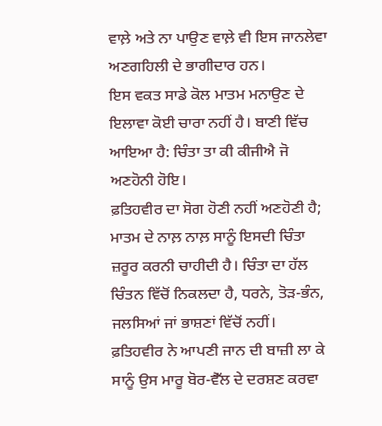ਵਾਲ਼ੇ ਅਤੇ ਨਾ ਪਾਉਣ ਵਾਲ਼ੇ ਵੀ ਇਸ ਜਾਨਲੇਵਾ ਅਣਗਹਿਲੀ ਦੇ ਭਾਗੀਦਾਰ ਹਨ।
ਇਸ ਵਕਤ ਸਾਡੇ ਕੋਲ ਮਾਤਮ ਮਨਾਉਣ ਦੇ ਇਲਾਵਾ ਕੋਈ ਚਾਰਾ ਨਹੀਂ ਹੈ। ਬਾਣੀ ਵਿੱਚ ਆਇਆ ਹੈ: ਚਿੰਤਾ ਤਾ ਕੀ ਕੀਜੀਐ ਜੋ ਅਣਹੋਨੀ ਹੋਇ।
ਫ਼ਤਿਹਵੀਰ ਦਾ ਸੋਗ ਹੋਣੀ ਨਹੀਂ ਅਣਹੋਣੀ ਹੈ; ਮਾਤਮ ਦੇ ਨਾਲ਼ ਨਾਲ਼ ਸਾਨੂੰ ਇਸਦੀ ਚਿੰਤਾ ਜ਼ਰੂਰ ਕਰਨੀ ਚਾਹੀਦੀ ਹੈ। ਚਿੰਤਾ ਦਾ ਹੱਲ ਚਿੰਤਨ ਵਿੱਚੋਂ ਨਿਕਲਦਾ ਹੈ, ਧਰਨੇ, ਤੋੜ-ਭੰਨ, ਜਲਸਿਆਂ ਜਾਂ ਭਾਸ਼ਣਾਂ ਵਿੱਚੋਂ ਨਹੀਂ।
ਫ਼ਤਿਹਵੀਰ ਨੇ ਆਪਣੀ ਜਾਨ ਦੀ ਬਾਜ਼ੀ ਲਾ ਕੇ ਸਾਨੂੰ ਉਸ ਮਾਰੂ ਬੋਰ-ਵੈੱਲ ਦੇ ਦਰਸ਼ਣ ਕਰਵਾ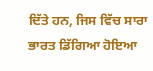ਦਿੱਤੇ ਹਨ, ਜਿਸ ਵਿੱਚ ਸਾਰਾ ਭਾਰਤ ਡਿੱਗਿਆ ਹੋਇਆ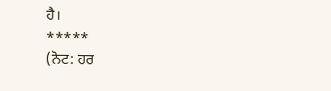ਹੈ।
*****
(ਨੋਟ: ਹਰ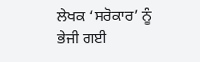ਲੇਖਕ ‘ਸਰੋਕਾਰ’ ਨੂੰ ਭੇਜੀ ਗਈ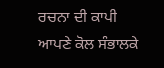ਰਚਨਾ ਦੀ ਕਾਪੀ ਆਪਣੇ ਕੋਲ ਸੰਭਾਲਕੇ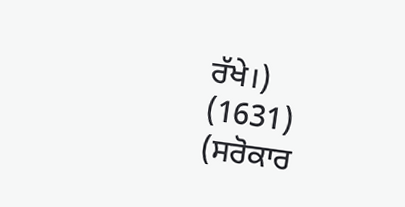ਰੱਖੇ।)
(1631)
(ਸਰੋਕਾਰ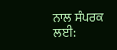ਨਾਲ ਸੰਪਰਕ ਲਈ: